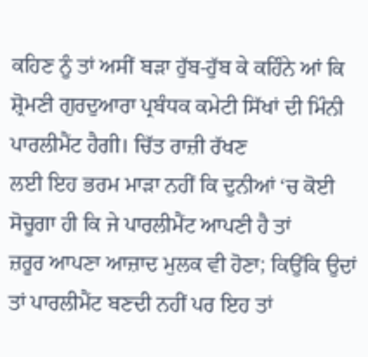ਕਹਿਣ ਨੂੰ ਤਾਂ ਅਸੀਂ ਬੜਾ ਹੁੱਬ-ਹੁੱਬ ਕੇ ਕਹਿੰਨੇ ਆਂ ਕਿ
ਸ਼੍ਰੋਮਣੀ ਗੁਰਦੁਆਰਾ ਪ੍ਰਬੰਧਕ ਕਮੇਟੀ ਸਿੱਖਾਂ ਦੀ ਮਿੰਨੀ ਪਾਰਲੀਮੈਂਟ ਹੈਗੀ। ਚਿੱਤ ਰਾਜ਼ੀ ਰੱਖਣ
ਲਈ ਇਹ ਭਰਮ ਮਾੜਾ ਨਹੀਂ ਕਿ ਦੁਨੀਆਂ ‘ਚ ਕੋਈ ਸੋਚੂਗਾ ਹੀ ਕਿ ਜੇ ਪਾਰਲੀਮੈਂਟ ਆਪਣੀ ਹੈ ਤਾਂ
ਜ਼ਰੂਰ ਆਪਣਾ ਆਜ਼ਾਦ ਮੁਲਕ ਵੀ ਹੋਣਾ; ਕਿਉਂਕਿ ਉਦਾਂ ਤਾਂ ਪਾਰਲੀਮੈਂਟ ਬਣਦੀ ਨਹੀਂ ਪਰ ਇਹ ਤਾਂ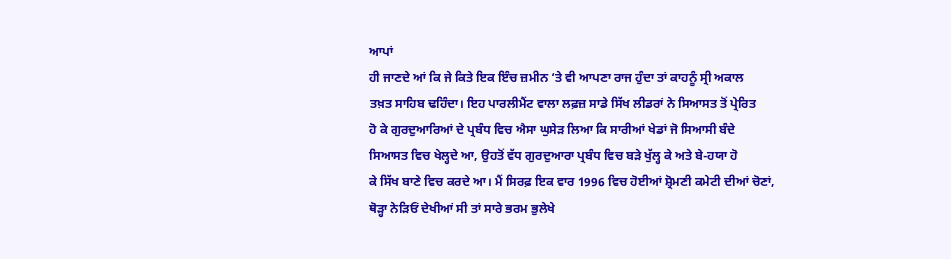ਆਪਾਂ
ਹੀ ਜਾਣਦੇ ਆਂ ਕਿ ਜੇ ਕਿਤੇ ਇਕ ਇੰਚ ਜ਼ਮੀਨ ‘ਤੇ ਵੀ ਆਪਣਾ ਰਾਜ ਹੁੰਦਾ ਤਾਂ ਕਾਹਨੂੰ ਸ੍ਰੀ ਅਕਾਲ
ਤਖ਼ਤ ਸਾਹਿਬ ਢਹਿੰਦਾ। ਇਹ ਪਾਰਲੀਮੈਂਟ ਵਾਲਾ ਲਫ਼ਜ਼ ਸਾਡੇ ਸਿੱਖ ਲੀਡਰਾਂ ਨੇ ਸਿਆਸਤ ਤੋਂ ਪ੍ਰੇਰਿਤ
ਹੋ ਕੇ ਗੁਰਦੁਆਰਿਆਂ ਦੇ ਪ੍ਰਬੰਧ ਵਿਚ ਐਸਾ ਘੁਸੇੜ ਲਿਆ ਕਿ ਸਾਰੀਆਂ ਖੇਡਾਂ ਜੋ ਸਿਆਸੀ ਬੰਦੇ
ਸਿਆਸਤ ਵਿਚ ਖੇਲ੍ਹਦੇ ਆ, ਉਹਤੋਂ ਵੱਧ ਗੁਰਦੁਆਰਾ ਪ੍ਰਬੰਧ ਵਿਚ ਬੜੇ ਖੁੱਲ੍ਹ ਕੇ ਅਤੇ ਬੇ-ਹਯਾ ਹੋ
ਕੇ ਸਿੱਖ ਬਾਣੇ ਵਿਚ ਕਰਦੇ ਆ। ਮੈਂ ਸਿਰਫ਼ ਇਕ ਵਾਰ 1996 ਵਿਚ ਹੋਈਆਂ ਸ਼੍ਰੋਮਣੀ ਕਮੇਟੀ ਦੀਆਂ ਚੋਣਾਂ,
ਥੋੜ੍ਹਾ ਨੇੜਿਓਂ ਦੇਖੀਆਂ ਸੀ ਤਾਂ ਸਾਰੇ ਭਰਮ ਭੁਲੇਖੇ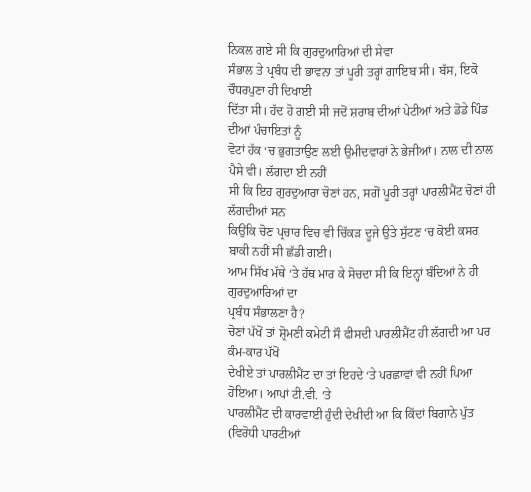ਨਿਕਲ ਗਏ ਸੀ ਕਿ ਗੁਰਦੁਆਰਿਆਂ ਦੀ ਸੇਵਾ
ਸੰਭਾਲ ਤੇ ਪ੍ਰਬੰਧ ਦੀ ਭਾਵਨਾ ਤਾਂ ਪੂਰੀ ਤਰ੍ਹਾਂ ਗਾਇਬ ਸੀ। ਬੱਸ, ਇਕੋ ਚੌਧਰਪੁਣਾ ਹੀ ਦਿਖਾਈ
ਦਿੱਤਾ ਸੀ। ਹੱਦ ਹੋ ਗਈ ਸੀ ਜਦੋਂ ਸ਼ਰਾਬ ਦੀਆਂ ਪੇਟੀਆਂ ਅਤੇ ਡੋਡੇ ਪਿੰਡ ਦੀਆਂ ਪੰਚਾਇਤਾਂ ਨੂੰ
ਵੋਟਾਂ ਹੱਕ ‘ਚ ਭੁਗਤਾਉਣ ਲਈ ਉਮੀਦਵਾਰਾਂ ਨੇ ਭੇਜੀਆਂ। ਨਾਲ ਦੀ ਨਾਲ ਪੈਸੇ ਵੀ। ਲੱਗਦਾ ਈ ਨਹੀਂ
ਸੀ ਕਿ ਇਹ ਗੁਰਦੁਆਰਾ ਚੋਣਾਂ ਹਨ, ਸਗੋਂ ਪੂਰੀ ਤਰ੍ਹਾਂ ਪਾਰਲੀਮੈਂਟ ਚੋਣਾਂ ਹੀ ਲੱਗਦੀਆਂ ਸਨ
ਕਿਉਂਕਿ ਚੋਣ ਪ੍ਰਚਾਰ ਵਿਚ ਵੀ ਚਿੱਕੜ ਦੂਜੇ ਉਤੇ ਸੁੱਟਣ ‘ਚ ਕੋਈ ਕਸਰ ਬਾਕੀ ਨਹੀਂ ਸੀ ਛੱਡੀ ਗਈ।
ਆਮ ਸਿੱਖ ਮੱਥੇ ‘ਤੇ ਹੱਥ ਮਾਰ ਕੇ ਸੋਚਦਾ ਸੀ ਕਿ ਇਨ੍ਹਾਂ ਬੰਦਿਆਂ ਨੇ ਹੀ ਗੁਰਦੁਆਰਿਆਂ ਦਾ
ਪ੍ਰਬੰਧ ਸੰਭਾਲਣਾ ਹੈ?
ਚੋਣਾਂ ਪੱਖੋਂ ਤਾਂ ਸ਼੍ਰੋਮਣੀ ਕਮੇਟੀ ਸੌ ਫੀਸਦੀ ਪਾਰਲੀਮੈਂਟ ਹੀ ਲੱਗਦੀ ਆ ਪਰ ਕੰਮ-ਕਾਰ ਪੱਖੋਂ
ਦੇਖੀਏ ਤਾਂ ਪਾਰਲੀਮੈਂਟ ਦਾ ਤਾਂ ਇਹਦੇ ‘ਤੇ ਪਰਛਾਵਾਂ ਵੀ ਨਹੀਂ ਪਿਆ ਹੋਇਆ। ਆਪਾਂ ਟੀ.ਵੀ. ‘ਤੇ
ਪਾਰਲੀਮੈਂਟ ਦੀ ਕਾਰਵਾਈ ਹੁੰਦੀ ਦੇਖੀਦੀ ਆ ਕਿ ਕਿੱਦਾਂ ਬਿਗਾਨੇ ਪੁੱਤ (ਵਿਰੋਧੀ ਪਾਰਟੀਆਂ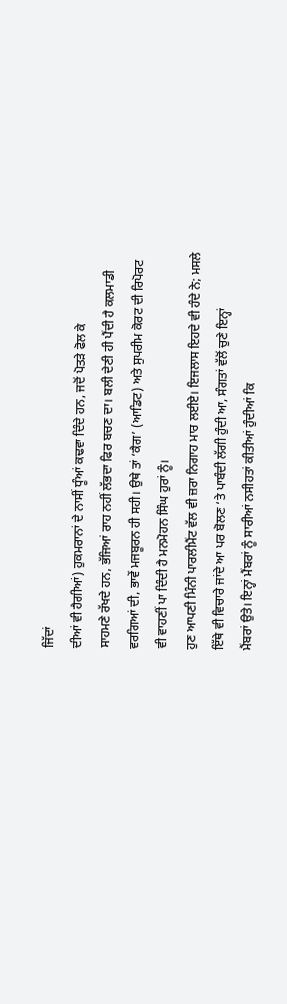ਜਿੱਦਾਂ
ਦੀਆਂ ਵੀ ਹੈਗੀਆਂ) ਹੁਕਮਰਾਨਾਂ ਦੇ ਨਾਸੀਂ ਧੂੰਆਂ ਕਢਵਾ ਦਿੰਦੇ ਹਨ, ਜਦੋਂ ਪੋਤੜੇ ਫੋਲ ਕੇ
ਸਾਹਮਣੇ ਰੱਖਦੇ ਹਨ, ਭੱਜਿਆਂ ਰਾਹ ਨਹੀਂ ਲੱਭਦਾ ਫਿਰ ਬਚਣ ਦਾ। ਬਲੀ ਦੇਣੀ ਹੀ ਪੈਂਦੀ ਹੈ ਕਲਮਾਡੀ
ਵਰਗਿਆਂ ਦੀ, ਭਾਵੇਂ ਮਜਬੂਰਨ ਹੀ ਸਹੀ। ਉਥੇ ਤਾਂ ‘ਕੈਗ’ (ਆਡਿਟ) ਅਤੇ ਸੁਪਰੀਮ ਕੋਰਟ ਦੀ ਰਿਪੋਰਟ
ਵੀ ਵਾਹਣੀਂ ਪਾ ਦਿੰਦੀ ਹੈ ਮਨਮੋਹਨ ਸਿੰਘ ਹੁਰਾਂ ਨੂੰ।
ਹੁਣ ਆਪਣੀ ਮਿੰਨੀ ਪਾਰਲੀਮੈਂਟ ਵੱਲ ਵੀ ਜ਼ਰਾ ਨਿਗਾਹ ਮਾਰ ਲਈਏ। ਇਜਲਾਸ ਇਹਦੇ ਵੀ ਹੰਦੇ ਨੇ; ਮਸਲੇ
ਇੱਥੇ ਵੀ ਵਿਚਾਰੇ ਜਾਂਦੇ ਆ ਪਰ ਬੋਲਣ ‘ਤੇ ਪਾਬੰਦੀ ਲੱਗੀ ਹੁੰਦੀ ਆ, ਸੰਗਤਾਂ ਵੱਲੋਂ ਚੁਣੇ ਇਨ੍ਹਾਂ
ਮੈਂਬਰਾਂ ਉਤੇ। ਇਨ੍ਹਾਂ ਮੈਂਬਰਾਂ ਨੂੰ ਸਾਰੀਆਂ ਨਸੀਹਤਾਂ ਕੀਤੀਆਂ ਹੁੰਦੀਆਂ ਕਿ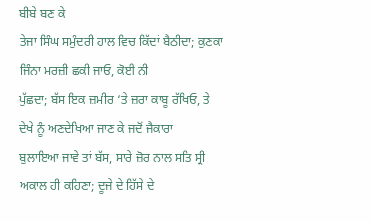ਬੀਬੇ ਬਣ ਕੇ
ਤੇਜਾ ਸਿੰਘ ਸਮੁੰਦਰੀ ਹਾਲ ਵਿਚ ਕਿੱਦਾਂ ਬੈਠੀਦਾ; ਕੁਣਕਾ ਜਿੰਨਾ ਮਰਜ਼ੀ ਛਕੀ ਜਾਓ, ਕੋਈ ਨੀ
ਪੁੱਛਦਾ; ਬੱਸ ਇਕ ਜ਼ਮੀਰ ‘ਤੇ ਜ਼ਰਾ ਕਾਬੂ ਰੱਖਿਓ, ਤੇ ਦੇਖੇ ਨੂੰ ਅਣਦੇਖਿਆ ਜਾਣ ਕੇ ਜਦੋਂ ਜੈਕਾਰਾ
ਬੁਲਾਇਆ ਜਾਵੇ ਤਾਂ ਬੱਸ, ਸਾਰੇ ਜ਼ੋਰ ਨਾਲ ਸਤਿ ਸ੍ਰੀ ਅਕਾਲ ਹੀ ਕਹਿਣਾ; ਦੂਜੇ ਦੇ ਹਿੱਸੇ ਦੇ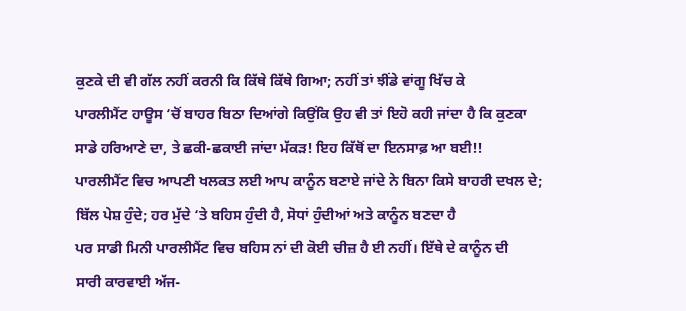ਕੁਣਕੇ ਦੀ ਵੀ ਗੱਲ ਨਹੀਂ ਕਰਨੀ ਕਿ ਕਿੱਥੇ ਕਿੱਥੇ ਗਿਆ; ਨਹੀਂ ਤਾਂ ਝੀਂਡੇ ਵਾਂਗੂ ਖਿੱਚ ਕੇ
ਪਾਰਲੀਮੈਂਟ ਹਾਊਸ ‘ਚੋਂ ਬਾਹਰ ਬਿਠਾ ਦਿਆਂਗੇ ਕਿਉਂਕਿ ਉਹ ਵੀ ਤਾਂ ਇਹੋ ਕਹੀ ਜਾਂਦਾ ਹੈ ਕਿ ਕੁਣਕਾ
ਸਾਡੇ ਹਰਿਆਣੇ ਦਾ, ਤੇ ਛਕੀ-ਛਕਾਈ ਜਾਂਦਾ ਮੱਕੜ! ਇਹ ਕਿੱਥੋਂ ਦਾ ਇਨਸਾਫ਼ ਆ ਬਈ!!
ਪਾਰਲੀਮੈਂਟ ਵਿਚ ਆਪਣੀ ਖਲਕਤ ਲਈ ਆਪ ਕਾਨੂੰਨ ਬਣਾਏ ਜਾਂਦੇ ਨੇ ਬਿਨਾ ਕਿਸੇ ਬਾਹਰੀ ਦਖਲ ਦੇ;
ਬਿੱਲ ਪੇਸ਼ ਹੁੰਦੇ; ਹਰ ਮੁੱਦੇ ‘ਤੇ ਬਹਿਸ ਹੁੰਦੀ ਹੈ, ਸੋਧਾਂ ਹੁੰਦੀਆਂ ਅਤੇ ਕਾਨੂੰਨ ਬਣਦਾ ਹੈ
ਪਰ ਸਾਡੀ ਮਿਨੀ ਪਾਰਲੀਮੈਂਟ ਵਿਚ ਬਹਿਸ ਨਾਂ ਦੀ ਕੋਈ ਚੀਜ਼ ਹੈ ਈ ਨਹੀਂ। ਇੱਥੇ ਦੇ ਕਾਨੂੰਨ ਦੀ
ਸਾਰੀ ਕਾਰਵਾਈ ਅੱਜ-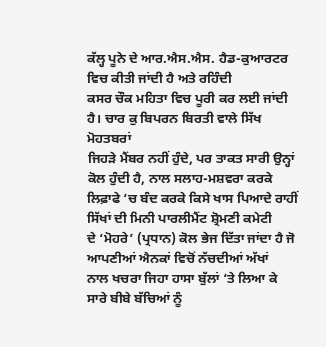ਕੱਲ੍ਹ ਪੂਨੇ ਦੇ ਆਰ.ਐਸ.ਐਸ. ਹੈਡ-ਕੁਆਰਟਰ ਵਿਚ ਕੀਤੀ ਜਾਂਦੀ ਹੈ ਅਤੇ ਰਹਿੰਦੀ
ਕਸਰ ਚੌਕ ਮਹਿਤਾ ਵਿਚ ਪੂਰੀ ਕਰ ਲਈ ਜਾਂਦੀ ਹੈ। ਚਾਰ ਕੁ ਬਿਪਰਨ ਬਿਰਤੀ ਵਾਲੇ ਸਿੱਖ ਮੋਹਤਬਰਾਂ
ਜਿਹੜੇ ਮੈਂਬਰ ਨਹੀਂ ਹੁੰਦੇ, ਪਰ ਤਾਕਤ ਸਾਰੀ ਉਨ੍ਹਾਂ ਕੋਲ ਹੁੰਦੀ ਹੈ, ਨਾਲ ਸਲਾਹ-ਮਸ਼ਵਰਾ ਕਰਕੇ
ਲਿਫ਼ਾਫੇ ‘ਚ ਬੰਦ ਕਰਕੇ ਕਿਸੇ ਖਾਸ ਪਿਆਦੇ ਰਾਹੀਂ ਸਿੱਖਾਂ ਦੀ ਮਿਨੀ ਪਾਰਲੀਮੈਂਟ ਸ਼੍ਰੋਮਣੀ ਕਮੇਟੀ
ਦੇ ‘ਮੋਹਰੇ’ (ਪ੍ਰਧਾਨ) ਕੋਲ ਭੇਜ ਦਿੱਤਾ ਜਾਂਦਾ ਹੈ ਜੋ ਆਪਣੀਆਂ ਐਨਕਾਂ ਵਿਚੋਂ ਨੱਚਦੀਆਂ ਅੱਖਾਂ
ਨਾਲ ਖਚਰਾ ਜਿਹਾ ਹਾਸਾ ਬੁੱਲਾਂ ‘ਤੇ ਲਿਆ ਕੇ ਸਾਰੇ ਬੀਬੇ ਬੱਚਿਆਂ ਨੂੰ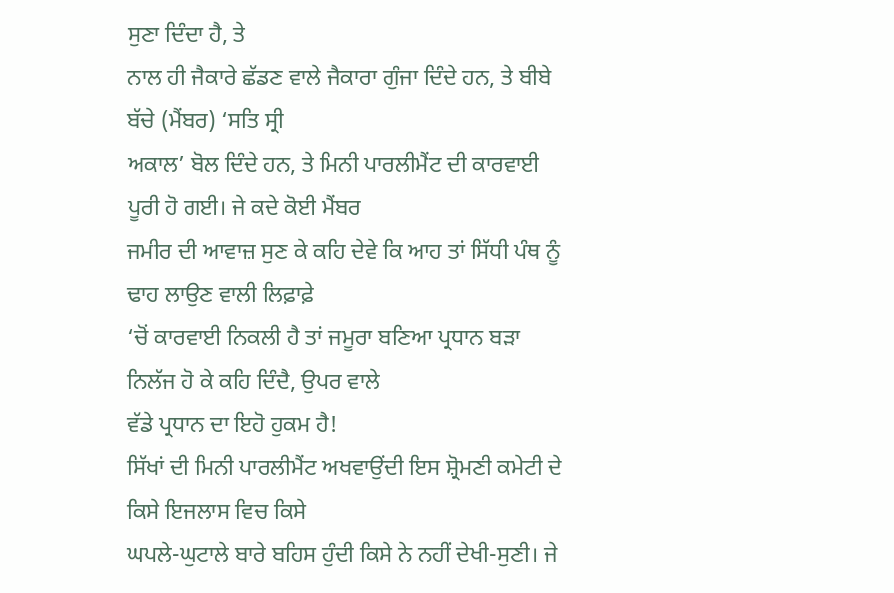ਸੁਣਾ ਦਿੰਦਾ ਹੈ, ਤੇ
ਨਾਲ ਹੀ ਜੈਕਾਰੇ ਛੱਡਣ ਵਾਲੇ ਜੈਕਾਰਾ ਗੁੰਜਾ ਦਿੰਦੇ ਹਨ, ਤੇ ਬੀਬੇ ਬੱਚੇ (ਮੈਂਬਰ) ‘ਸਤਿ ਸ੍ਰੀ
ਅਕਾਲ’ ਬੋਲ ਦਿੰਦੇ ਹਨ, ਤੇ ਮਿਨੀ ਪਾਰਲੀਮੈਂਟ ਦੀ ਕਾਰਵਾਈ ਪੂਰੀ ਹੋ ਗਈ। ਜੇ ਕਦੇ ਕੋਈ ਮੈਂਬਰ
ਜਮੀਰ ਦੀ ਆਵਾਜ਼ ਸੁਣ ਕੇ ਕਹਿ ਦੇਵੇ ਕਿ ਆਹ ਤਾਂ ਸਿੱਧੀ ਪੰਥ ਨੂੰ ਢਾਹ ਲਾਉਣ ਵਾਲੀ ਲਿਫ਼ਾਫ਼ੇ
‘ਚੋਂ ਕਾਰਵਾਈ ਨਿਕਲੀ ਹੈ ਤਾਂ ਜਮੂਰਾ ਬਣਿਆ ਪ੍ਰਧਾਨ ਬੜਾ ਨਿਲੱਜ ਹੋ ਕੇ ਕਹਿ ਦਿੰਦੈ, ਉਪਰ ਵਾਲੇ
ਵੱਡੇ ਪ੍ਰਧਾਨ ਦਾ ਇਹੋ ਹੁਕਮ ਹੈ!
ਸਿੱਖਾਂ ਦੀ ਮਿਨੀ ਪਾਰਲੀਮੈਂਟ ਅਖਵਾਉਂਦੀ ਇਸ ਸ਼੍ਰੋਮਣੀ ਕਮੇਟੀ ਦੇ ਕਿਸੇ ਇਜਲਾਸ ਵਿਚ ਕਿਸੇ
ਘਪਲੇ-ਘੁਟਾਲੇ ਬਾਰੇ ਬਹਿਸ ਹੁੰਦੀ ਕਿਸੇ ਨੇ ਨਹੀਂ ਦੇਖੀ-ਸੁਣੀ। ਜੇ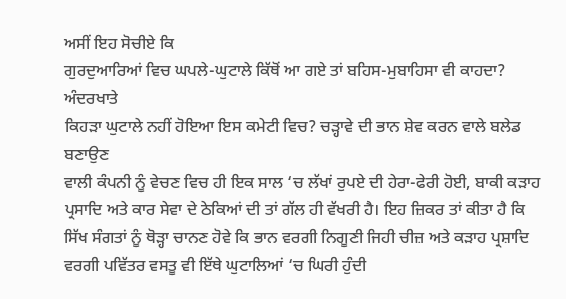ਅਸੀਂ ਇਹ ਸੋਚੀਏ ਕਿ
ਗੁਰਦੁਆਰਿਆਂ ਵਿਚ ਘਪਲੇ-ਘੁਟਾਲੇ ਕਿੱਥੋਂ ਆ ਗਏ ਤਾਂ ਬਹਿਸ-ਮੁਬਾਹਿਸਾ ਵੀ ਕਾਹਦਾ? ਅੰਦਰਖਾਤੇ
ਕਿਹੜਾ ਘੁਟਾਲੇ ਨਹੀਂ ਹੋਇਆ ਇਸ ਕਮੇਟੀ ਵਿਚ? ਚੜ੍ਹਾਵੇ ਦੀ ਭਾਨ ਸ਼ੇਵ ਕਰਨ ਵਾਲੇ ਬਲੇਡ ਬਣਾਉਣ
ਵਾਲੀ ਕੰਪਨੀ ਨੂੰ ਵੇਚਣ ਵਿਚ ਹੀ ਇਕ ਸਾਲ ‘ਚ ਲੱਖਾਂ ਰੁਪਏ ਦੀ ਹੇਰਾ-ਫੇਰੀ ਹੋਈ, ਬਾਕੀ ਕੜਾਹ
ਪ੍ਰਸਾਦਿ ਅਤੇ ਕਾਰ ਸੇਵਾ ਦੇ ਠੇਕਿਆਂ ਦੀ ਤਾਂ ਗੱਲ ਹੀ ਵੱਖਰੀ ਹੈ। ਇਹ ਜ਼ਿਕਰ ਤਾਂ ਕੀਤਾ ਹੈ ਕਿ
ਸਿੱਖ ਸੰਗਤਾਂ ਨੂੰ ਥੋੜ੍ਹਾ ਚਾਨਣ ਹੋਵੇ ਕਿ ਭਾਨ ਵਰਗੀ ਨਿਗੂਣੀ ਜਿਹੀ ਚੀਜ਼ ਅਤੇ ਕੜਾਹ ਪ੍ਰਸ਼ਾਦਿ
ਵਰਗੀ ਪਵਿੱਤਰ ਵਸਤੂ ਵੀ ਇੱਥੇ ਘੁਟਾਲਿਆਂ ‘ਚ ਘਿਰੀ ਹੁੰਦੀ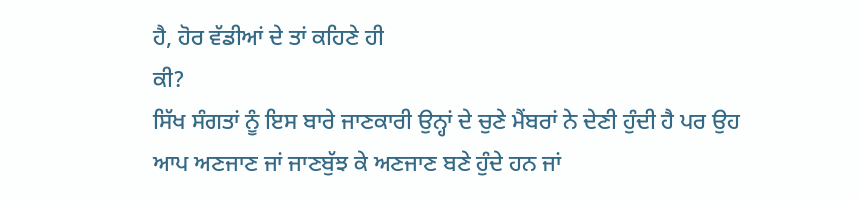ਹੈ, ਹੋਰ ਵੱਡੀਆਂ ਦੇ ਤਾਂ ਕਹਿਣੇ ਹੀ
ਕੀ?
ਸਿੱਖ ਸੰਗਤਾਂ ਨੂੰ ਇਸ ਬਾਰੇ ਜਾਣਕਾਰੀ ਉਨ੍ਹਾਂ ਦੇ ਚੁਣੇ ਮੈਂਬਰਾਂ ਨੇ ਦੇਣੀ ਹੁੰਦੀ ਹੈ ਪਰ ਉਹ
ਆਪ ਅਣਜਾਣ ਜਾਂ ਜਾਣਬੁੱਝ ਕੇ ਅਣਜਾਣ ਬਣੇ ਹੁੰਦੇ ਹਨ ਜਾਂ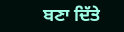ਬਣਾ ਦਿੱਤੇ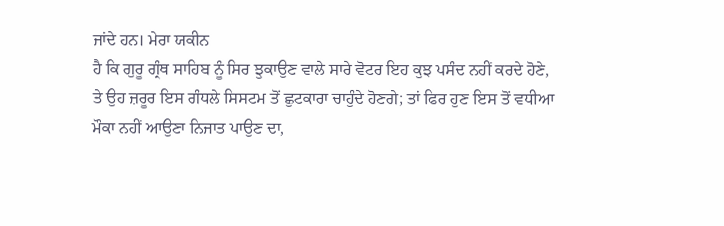ਜਾਂਦੇ ਹਨ। ਮੇਰਾ ਯਕੀਨ
ਹੈ ਕਿ ਗੁਰੂ ਗ੍ਰੰਥ ਸਾਹਿਬ ਨੂੰ ਸਿਰ ਝੁਕਾਉਣ ਵਾਲੇ ਸਾਰੇ ਵੋਟਰ ਇਹ ਕੁਝ ਪਸੰਦ ਨਹੀਂ ਕਰਦੇ ਹੋਣੇ,
ਤੇ ਉਹ ਜ਼ਰੂਰ ਇਸ ਗੰਧਲੇ ਸਿਸਟਮ ਤੋਂ ਛੁਟਕਾਰਾ ਚਾਹੁੰਦੇ ਹੋਣਗੇ; ਤਾਂ ਫਿਰ ਹੁਣ ਇਸ ਤੋਂ ਵਧੀਆ
ਮੌਕਾ ਨਹੀਂ ਆਉਣਾ ਨਿਜਾਤ ਪਾਉਣ ਦਾ,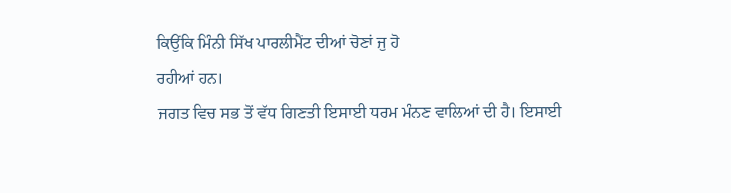ਕਿਉਂਕਿ ਮਿੰਨੀ ਸਿੱਖ ਪਾਰਲੀਮੈਂਟ ਦੀਆਂ ਚੋਣਾਂ ਜੁ ਹੋ
ਰਹੀਆਂ ਹਨ।
ਜਗਤ ਵਿਚ ਸਭ ਤੋਂ ਵੱਧ ਗਿਣਤੀ ਇਸਾਈ ਧਰਮ ਮੰਨਣ ਵਾਲਿਆਂ ਦੀ ਹੈ। ਇਸਾਈ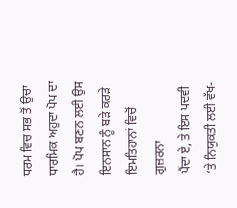ਧਰਮ ਵਿਚ ਸਭ ਤੋਂ ਉਚਾ
ਧਾਰਮਿਕ ਅਹੁਦਾ ਪੋਪ ਦਾ ਹੈ। ਪੋਪ ਬਣਨ ਲਈ ਉਸ ਇਨਸਾਨ ਨੂੰ ਬੜੇ ਕਰੜੇ ਇਮਤਿਹਾਨਾਂ ਵਿਚੋਂ ਗੁਜ਼ਰਨਾ
ਪੈਂਦਾ ਏ, ਤੇ ਇਸ ਪਦਵੀ ‘ਤੇ ਨਿਯੁਕਤੀ ਲਈ ਵੱਖ-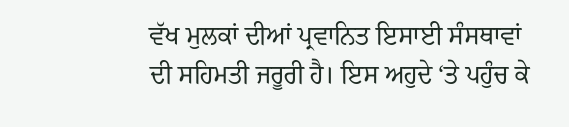ਵੱਖ ਮੁਲਕਾਂ ਦੀਆਂ ਪ੍ਰਵਾਨਿਤ ਇਸਾਈ ਸੰਸਥਾਵਾਂ
ਦੀ ਸਹਿਮਤੀ ਜਰੂਰੀ ਹੈ। ਇਸ ਅਹੁਦੇ ‘ਤੇ ਪਹੁੰਚ ਕੇ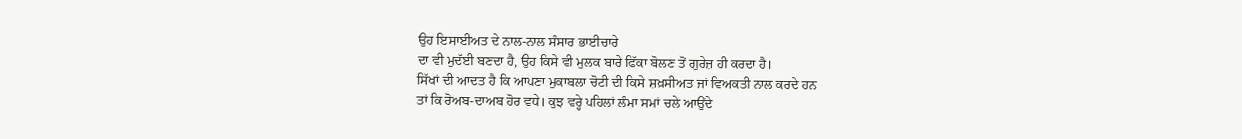ਉਹ ਇਸਾਈਅਤ ਦੇ ਨਾਲ-ਨਾਲ ਸੰਸਾਰ ਭਾਈਚਾਰੇ
ਦਾ ਵੀ ਮੁਦੱਈ ਬਣਦਾ ਹੈ, ਉਹ ਕਿਸੇ ਵੀ ਮੁਲਕ ਬਾਰੇ ਫਿੱਕਾ ਬੋਲਣ ਤੋਂ ਗੁਰੇਜ਼ ਹੀ ਕਰਦਾ ਹੈ।
ਸਿੱਖਾਂ ਦੀ ਆਦਤ ਹੈ ਕਿ ਆਪਣਾ ਮੁਕਾਬਲਾ ਚੋਟੀ ਦੀ ਕਿਸੇ ਸ਼ਖ਼ਸੀਅਤ ਜਾਂ ਵਿਅਕਤੀ ਨਾਲ ਕਰਦੇ ਹਨ
ਤਾਂ ਕਿ ਰੋਅਬ-ਦਾਅਬ ਹੋਰ ਵਧੇ। ਕੁਝ ਵਰ੍ਹੇ ਪਹਿਲਾਂ ਲੰਮਾ ਸਮਾਂ ਚਲੇ ਆਉਂਦੇ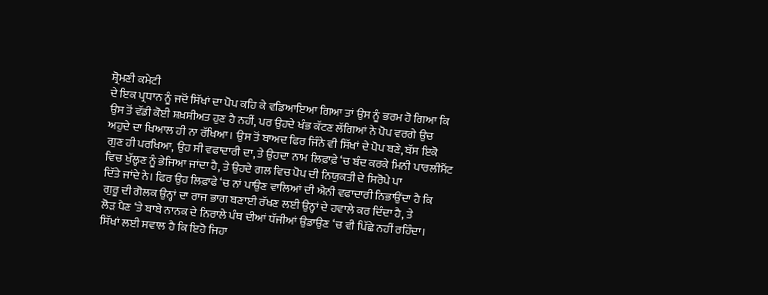ਸ਼੍ਰੋਮਣੀ ਕਮੇਟੀ
ਦੇ ਇਕ ਪ੍ਰਧਾਨ ਨੂੰ ਜਦੋਂ ਸਿੱਖਾਂ ਦਾ ਪੋਪ ਕਹਿ ਕੇ ਵਡਿਆਇਆ ਗਿਆ ਤਾਂ ਉਸ ਨੂੰ ਭਰਮ ਹੋ ਗਿਆ ਕਿ
ਉਸ ਤੋਂ ਵੱਡੀ ਕੋਈ ਸ਼ਖ਼ਸੀਅਤ ਹੁਣ ਹੈ ਨਹੀਂ, ਪਰ ਉਹਦੇ ਖੰਭ ਕੱਟਣ ਲੱਗਿਆਂ ਨੇ ਪੋਪ ਵਰਗੇ ਉਚ
ਅਹੁਦੇ ਦਾ ਖਿਆਲ ਹੀ ਨਾ ਰੱਖਿਆ। ਉਸ ਤੋਂ ਬਾਅਦ ਫਿਰ ਜਿੰਨੇ ਵੀ ਸਿੱਖਾਂ ਦੇ ਪੋਪ ਬਣੇ, ਬੱਸ ਇਕੋ
ਗੁਣ ਹੀ ਪਰਖਿਆ, ਉਹ ਸੀ ਵਫਾਦਾਰੀ ਦਾ, ਤੇ ਉਹਦਾ ਨਾਮ ਲਿਫ਼ਾਫ਼ੇ ‘ਚ ਬੰਦ ਕਰਕੇ ਮਿਨੀ ਪਾਰਲੀਮੈਂਟ
ਵਿਚ ਖੁੱਲ੍ਹਣ ਨੂੰ ਭੇਜਿਆ ਜਾਂਦਾ ਹੈ, ਤੇ ਉਹਦੇ ਗਲ ਵਿਚ ਪੋਪ ਦੀ ਨਿਯੁਕਤੀ ਦੇ ਸਿਰੋਪੇ ਪਾ
ਦਿੱਤੇ ਜਾਂਦੇ ਨੇ। ਫਿਰ ਉਹ ਲਿਫ਼ਾਫੇ ‘ਚ ਨਾਂ ਪਾਉਣ ਵਾਲਿਆਂ ਦੀ ਐਨੀ ਵਫਾਦਾਰੀ ਨਿਭਾਉਂਦਾ ਹੈ ਕਿ
ਗੁਰੂ ਦੀ ਗੋਲਕ ਉਨ੍ਹਾਂ ਦਾ ਰਾਜ ਭਾਗ ਬਣਾਈ ਰੱਖਣ ਲਈ ਉਨ੍ਹਾਂ ਦੇ ਹਵਾਲੇ ਕਰ ਦਿੰਦਾ ਹੈ, ਤੇ
ਲੋੜ ਪੈਣ ‘ਤੇ ਬਾਬੇ ਨਾਨਕ ਦੇ ਨਿਰਾਲੇ ਪੰਥ ਦੀਆਂ ਧੱਜੀਆਂ ਉਡਾਉਣ ‘ਚ ਵੀ ਪਿੱਛੇ ਨਹੀਂ ਰਹਿੰਦਾ।
ਸਿੱਖਾਂ ਲਈ ਸਵਾਲ ਹੈ ਕਿ ਇਹੋ ਜਿਹਾ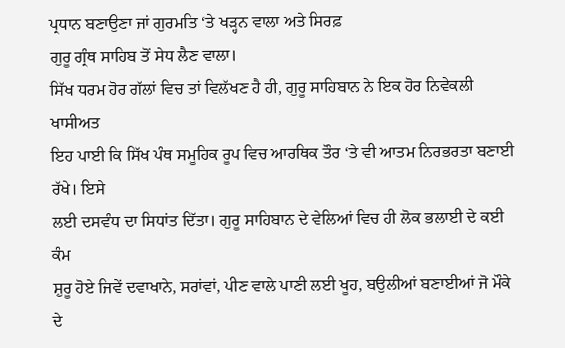ਪ੍ਰਧਾਨ ਬਣਾਉਣਾ ਜਾਂ ਗੁਰਮਤਿ ‘ਤੇ ਖੜ੍ਹਨ ਵਾਲਾ ਅਤੇ ਸਿਰਫ਼
ਗੁਰੂ ਗ੍ਰੰਥ ਸਾਹਿਬ ਤੋਂ ਸੇਧ ਲੈਣ ਵਾਲਾ।
ਸਿੱਖ ਧਰਮ ਹੋਰ ਗੱਲਾਂ ਵਿਚ ਤਾਂ ਵਿਲੱਖਣ ਹੈ ਹੀ, ਗੁਰੂ ਸਾਹਿਬਾਨ ਨੇ ਇਕ ਹੋਰ ਨਿਵੇਕਲੀ ਖਾਸੀਅਤ
ਇਹ ਪਾਈ ਕਿ ਸਿੱਖ ਪੰਥ ਸਮੂਹਿਕ ਰੂਪ ਵਿਚ ਆਰਥਿਕ ਤੌਰ ‘ਤੇ ਵੀ ਆਤਮ ਨਿਰਭਰਤਾ ਬਣਾਈ ਰੱਖੇ। ਇਸੇ
ਲਈ ਦਸਵੰਧ ਦਾ ਸਿਧਾਂਤ ਦਿੱਤਾ। ਗੁਰੂ ਸਾਹਿਬਾਨ ਦੇ ਵੇਲਿਆਂ ਵਿਚ ਹੀ ਲੋਕ ਭਲਾਈ ਦੇ ਕਈ ਕੰਮ
ਸ਼ੁਰੂ ਹੋਏ ਜਿਵੇਂ ਦਵਾਖਾਨੇ, ਸਰਾਂਵਾਂ, ਪੀਣ ਵਾਲੇ ਪਾਣੀ ਲਈ ਖੂਹ, ਬਉਲੀਆਂ ਬਣਾਈਆਂ ਜੋ ਮੌਕੇ
ਦੇ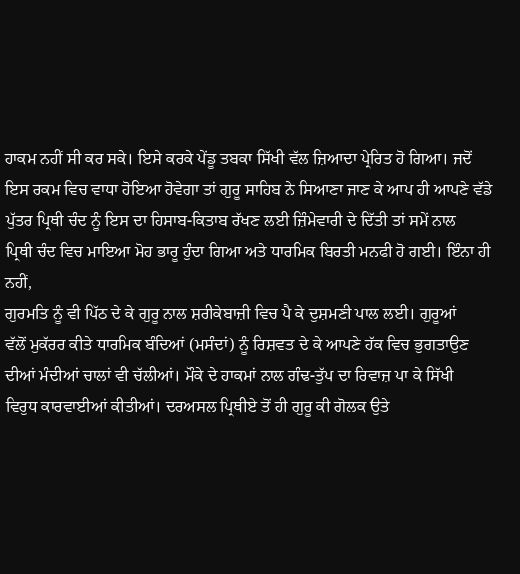ਹਾਕਮ ਨਹੀਂ ਸੀ ਕਰ ਸਕੇ। ਇਸੇ ਕਰਕੇ ਪੇਂਡੂ ਤਬਕਾ ਸਿੱਖੀ ਵੱਲ ਜ਼ਿਆਦਾ ਪ੍ਰੇਰਿਤ ਹੋ ਗਿਆ। ਜਦੋਂ
ਇਸ ਰਕਮ ਵਿਚ ਵਾਧਾ ਹੋਇਆ ਹੋਵੇਗਾ ਤਾਂ ਗੁਰੂ ਸਾਹਿਬ ਨੇ ਸਿਆਣਾ ਜਾਣ ਕੇ ਆਪ ਹੀ ਆਪਣੇ ਵੱਡੇ
ਪੁੱਤਰ ਪ੍ਰਿਥੀ ਚੰਦ ਨੂੰ ਇਸ ਦਾ ਹਿਸਾਬ-ਕਿਤਾਬ ਰੱਖਣ ਲਈ ਜ਼ਿੰਮੇਵਾਰੀ ਦੇ ਦਿੱਤੀ ਤਾਂ ਸਮੇਂ ਨਾਲ
ਪ੍ਰਿਥੀ ਚੰਦ ਵਿਚ ਮਾਇਆ ਮੋਹ ਭਾਰੂ ਹੁੰਦਾ ਗਿਆ ਅਤੇ ਧਾਰਮਿਕ ਬਿਰਤੀ ਮਨਫੀ ਹੋ ਗਈ। ਇੰਨਾ ਹੀ ਨਹੀਂ,
ਗੁਰਮਤਿ ਨੂੰ ਵੀ ਪਿੱਠ ਦੇ ਕੇ ਗੁਰੂ ਨਾਲ ਸ਼ਰੀਕੇਬਾਜ਼ੀ ਵਿਚ ਪੈ ਕੇ ਦੁਸ਼ਮਣੀ ਪਾਲ ਲਈ। ਗੁਰੂਆਂ
ਵੱਲੋਂ ਮੁਕੱਰਰ ਕੀਤੇ ਧਾਰਮਿਕ ਬੰਦਿਆਂ (ਮਸੰਦਾਂ) ਨੂੰ ਰਿਸ਼ਵਤ ਦੇ ਕੇ ਆਪਣੇ ਹੱਕ ਵਿਚ ਭੁਗਤਾਉਣ
ਦੀਆਂ ਮੰਦੀਆਂ ਚਾਲਾਂ ਵੀ ਚੱਲੀਆਂ। ਮੌਕੇ ਦੇ ਹਾਕਮਾਂ ਨਾਲ ਗੰਢ-ਤੁੱਪ ਦਾ ਰਿਵਾਜ਼ ਪਾ ਕੇ ਸਿੱਖੀ
ਵਿਰੁਧ ਕਾਰਵਾਈਆਂ ਕੀਤੀਆਂ। ਦਰਅਸਲ ਪ੍ਰਿਥੀਏ ਤੋਂ ਹੀ ਗੁਰੂ ਕੀ ਗੋਲਕ ਉਤੇ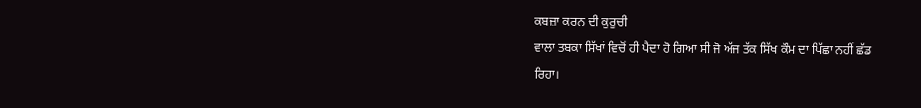ਕਬਜ਼ਾ ਕਰਨ ਦੀ ਕੁਰੁਚੀ
ਵਾਲਾ ਤਬਕਾ ਸਿੱਖਾਂ ਵਿਚੋਂ ਹੀ ਪੈਦਾ ਹੋ ਗਿਆ ਸੀ ਜੋ ਅੱਜ ਤੱਕ ਸਿੱਖ ਕੌਮ ਦਾ ਪਿੱਛਾ ਨਹੀਂ ਛੱਡ
ਰਿਹਾ।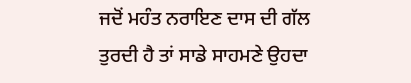ਜਦੋਂ ਮਹੰਤ ਨਰਾਇਣ ਦਾਸ ਦੀ ਗੱਲ ਤੁਰਦੀ ਹੈ ਤਾਂ ਸਾਡੇ ਸਾਹਮਣੇ ਉਹਦਾ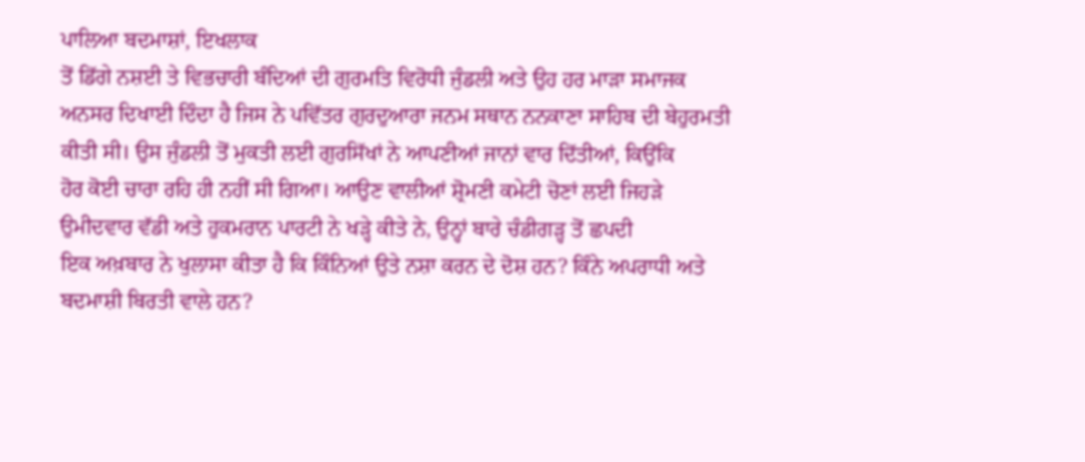ਪਾਲਿਆ ਬਦਮਾਸ਼ਾਂ, ਇਖਲਾਕ
ਤੋਂ ਡਿੱਗੇ ਨਸ਼ਈ ਤੇ ਵਿਭਚਾਰੀ ਬੰਦਿਆਂ ਦੀ ਗੁਰਮਤਿ ਵਿਰੋਧੀ ਜੁੰਡਲੀ ਅਤੇ ਉਹ ਹਰ ਮਾੜਾ ਸਮਾਜਕ
ਅਨਸਰ ਦਿਖਾਈ ਦਿੰਦਾ ਹੈ ਜਿਸ ਨੇ ਪਵਿੱਤਰ ਗੁਰਦੁਆਰਾ ਜਨਮ ਸਥਾਨ ਨਨਕਾਣਾ ਸਾਹਿਬ ਦੀ ਬੇਹੁਰਮਤੀ
ਕੀਤੀ ਸੀ। ਉਸ ਜੁੰਡਲੀ ਤੋਂ ਮੁਕਤੀ ਲਈ ਗੁਰਸਿੱਖਾਂ ਨੇ ਆਪਣੀਆਂ ਜਾਨਾਂ ਵਾਰ ਦਿੱਤੀਆਂ, ਕਿਉਂਕਿ
ਹੋਰ ਕੋਈ ਚਾਰਾ ਰਹਿ ਹੀ ਨਹੀਂ ਸੀ ਗਿਆ। ਆਉਣ ਵਾਲੀਆਂ ਸ਼੍ਰੋਮਣੀ ਕਮੇਟੀ ਚੋਣਾਂ ਲਈ ਜਿਹੜੇ
ਉਮੀਦਵਾਰ ਵੱਡੀ ਅਤੇ ਹੁਕਮਰਾਨ ਪਾਰਟੀ ਨੇ ਖੜ੍ਹੇ ਕੀਤੇ ਨੇ, ਉਨ੍ਹਾਂ ਬਾਰੇ ਚੰਡੀਗੜ੍ਹ ਤੋਂ ਛਪਦੀ
ਇਕ ਅਖ਼ਬਾਰ ਨੇ ਖੁਲਾਸਾ ਕੀਤਾ ਹੈ ਕਿ ਕਿੰਨਿਆਂ ਉਤੇ ਨਸ਼ਾ ਕਰਨ ਦੇ ਦੋਸ਼ ਹਨ? ਕਿੰਨੇ ਅਪਰਾਧੀ ਅਤੇ
ਬਦਮਾਸ਼ੀ ਬਿਰਤੀ ਵਾਲੇ ਹਨ?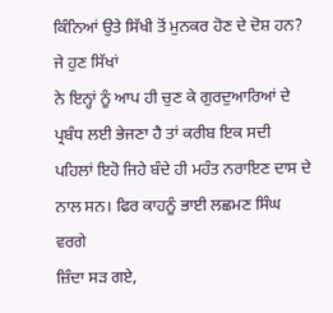ਕਿੰਨਿਆਂ ਉਤੇ ਸਿੱਖੀ ਤੋਂ ਮੁਨਕਰ ਹੋਣ ਦੇ ਦੋਸ਼ ਹਨ? ਜੇ ਹੁਣ ਸਿੱਖਾਂ
ਨੇ ਇਨ੍ਹਾਂ ਨੂੰ ਆਪ ਹੀ ਚੁਣ ਕੇ ਗੁਰਦੁਆਰਿਆਂ ਦੇ ਪ੍ਰਬੰਧ ਲਈ ਭੇਜਣਾ ਹੈ ਤਾਂ ਕਰੀਬ ਇਕ ਸਦੀ
ਪਹਿਲਾਂ ਇਹੋ ਜਿਹੇ ਬੰਦੇ ਹੀ ਮਹੰਤ ਨਰਾਇਣ ਦਾਸ ਦੇ ਨਾਲ ਸਨ। ਫਿਰ ਕਾਹਨੂੰ ਭਾਈ ਲਛਮਣ ਸਿੰਘ ਵਰਗੇ
ਜ਼ਿੰਦਾ ਸੜ ਗਏ,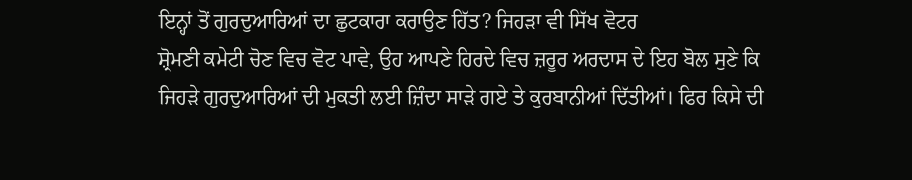ਇਨ੍ਹਾਂ ਤੋਂ ਗੁਰਦੁਆਰਿਆਂ ਦਾ ਛੁਟਕਾਰਾ ਕਰਾਉਣ ਹਿੱਤ? ਜਿਹੜਾ ਵੀ ਸਿੱਖ ਵੋਟਰ
ਸ਼੍ਰੋਮਣੀ ਕਮੇਟੀ ਚੋਣ ਵਿਚ ਵੋਟ ਪਾਵੇ, ਉਹ ਆਪਣੇ ਹਿਰਦੇ ਵਿਚ ਜ਼ਰੂਰ ਅਰਦਾਸ ਦੇ ਇਹ ਬੋਲ ਸੁਣੇ ਕਿ
ਜਿਹੜੇ ਗੁਰਦੁਆਰਿਆਂ ਦੀ ਮੁਕਤੀ ਲਈ ਜ਼ਿੰਦਾ ਸਾੜੇ ਗਏ ਤੇ ਕੁਰਬਾਨੀਆਂ ਦਿੱਤੀਆਂ। ਫਿਰ ਕਿਸੇ ਦੀ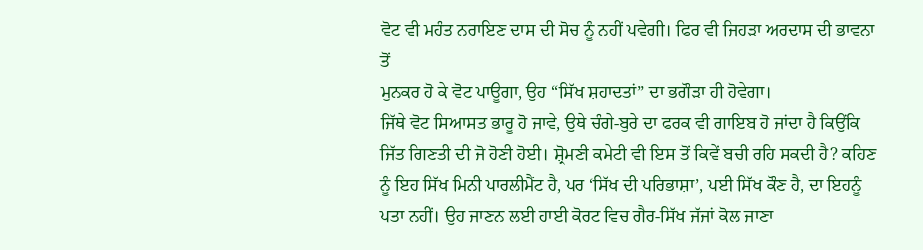ਵੋਟ ਵੀ ਮਹੰਤ ਨਰਾਇਣ ਦਾਸ ਦੀ ਸੋਚ ਨੂੰ ਨਹੀਂ ਪਵੇਗੀ। ਫਿਰ ਵੀ ਜਿਹੜਾ ਅਰਦਾਸ ਦੀ ਭਾਵਨਾ ਤੋਂ
ਮੁਨਕਰ ਹੋ ਕੇ ਵੋਟ ਪਾਊਗਾ, ਉਹ “ਸਿੱਖ ਸ਼ਹਾਦਤਾਂ” ਦਾ ਭਗੌੜਾ ਹੀ ਹੋਵੇਗਾ।
ਜਿੱਥੇ ਵੋਟ ਸਿਆਸਤ ਭਾਰੂ ਹੋ ਜਾਵੇ, ਉਥੇ ਚੰਗੇ-ਬੁਰੇ ਦਾ ਫਰਕ ਵੀ ਗਾਇਬ ਹੋ ਜਾਂਦਾ ਹੈ ਕਿਉਂਕਿ
ਜਿੱਤ ਗਿਣਤੀ ਦੀ ਜੋ ਹੋਣੀ ਹੋਈ। ਸ਼੍ਰੋਮਣੀ ਕਮੇਟੀ ਵੀ ਇਸ ਤੋਂ ਕਿਵੇਂ ਬਚੀ ਰਹਿ ਸਕਦੀ ਹੈ? ਕਹਿਣ
ਨੂੰ ਇਹ ਸਿੱਖ ਮਿਨੀ ਪਾਰਲੀਮੈਂਟ ਹੈ, ਪਰ ‘ਸਿੱਖ ਦੀ ਪਰਿਭਾਸ਼ਾ’, ਪਈ ਸਿੱਖ ਕੌਣ ਹੈ, ਦਾ ਇਹਨੂੰ
ਪਤਾ ਨਹੀਂ। ਉਹ ਜਾਣਨ ਲਈ ਹਾਈ ਕੋਰਟ ਵਿਚ ਗੈਰ-ਸਿੱਖ ਜੱਜਾਂ ਕੋਲ ਜਾਣਾ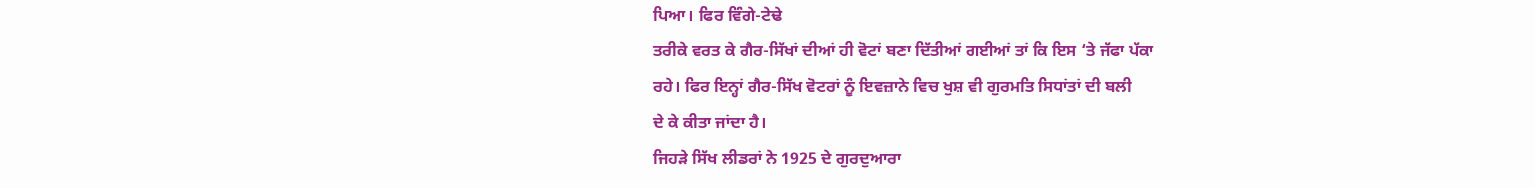ਪਿਆ। ਫਿਰ ਵਿੰਗੇ-ਟੇਢੇ
ਤਰੀਕੇ ਵਰਤ ਕੇ ਗੈਰ-ਸਿੱਖਾਂ ਦੀਆਂ ਹੀ ਵੋਟਾਂ ਬਣਾ ਦਿੱਤੀਆਂ ਗਈਆਂ ਤਾਂ ਕਿ ਇਸ ‘ਤੇ ਜੱਫਾ ਪੱਕਾ
ਰਹੇ। ਫਿਰ ਇਨ੍ਹਾਂ ਗੈਰ-ਸਿੱਖ ਵੋਟਰਾਂ ਨੂੰ ਇਵਜ਼ਾਨੇ ਵਿਚ ਖੁਸ਼ ਵੀ ਗੁਰਮਤਿ ਸਿਧਾਂਤਾਂ ਦੀ ਬਲੀ
ਦੇ ਕੇ ਕੀਤਾ ਜਾਂਦਾ ਹੈ।
ਜਿਹੜੇ ਸਿੱਖ ਲੀਡਰਾਂ ਨੇ 1925 ਦੇ ਗੁਰਦੁਆਰਾ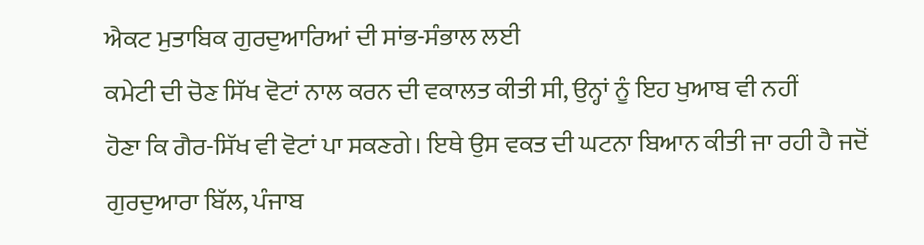ਐਕਟ ਮੁਤਾਬਿਕ ਗੁਰਦੁਆਰਿਆਂ ਦੀ ਸਾਂਭ-ਸੰਭਾਲ ਲਈ
ਕਮੇਟੀ ਦੀ ਚੋਣ ਸਿੱਖ ਵੋਟਾਂ ਨਾਲ ਕਰਨ ਦੀ ਵਕਾਲਤ ਕੀਤੀ ਸੀ, ਉਨ੍ਹਾਂ ਨੂੰ ਇਹ ਖੁਆਬ ਵੀ ਨਹੀਂ
ਹੋਣਾ ਕਿ ਗੈਰ-ਸਿੱਖ ਵੀ ਵੋਟਾਂ ਪਾ ਸਕਣਗੇ। ਇਥੇ ਉਸ ਵਕਤ ਦੀ ਘਟਨਾ ਬਿਆਨ ਕੀਤੀ ਜਾ ਰਹੀ ਹੈ ਜਦੋਂ
ਗੁਰਦੁਆਰਾ ਬਿੱਲ, ਪੰਜਾਬ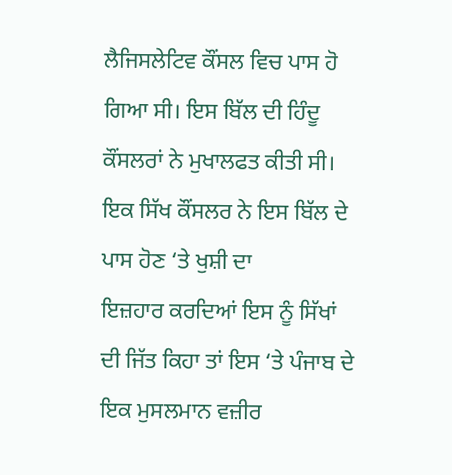ਲੈਜਿਸਲੇਟਿਵ ਕੌਂਸਲ ਵਿਚ ਪਾਸ ਹੋ ਗਿਆ ਸੀ। ਇਸ ਬਿੱਲ ਦੀ ਹਿੰਦੂ
ਕੌਂਸਲਰਾਂ ਨੇ ਮੁਖਾਲਫਤ ਕੀਤੀ ਸੀ। ਇਕ ਸਿੱਖ ਕੌਂਸਲਰ ਨੇ ਇਸ ਬਿੱਲ ਦੇ ਪਾਸ ਹੋਣ ‘ਤੇ ਖੁਸ਼ੀ ਦਾ
ਇਜ਼ਹਾਰ ਕਰਦਿਆਂ ਇਸ ਨੂੰ ਸਿੱਖਾਂ ਦੀ ਜਿੱਤ ਕਿਹਾ ਤਾਂ ਇਸ ‘ਤੇ ਪੰਜਾਬ ਦੇ ਇਕ ਮੁਸਲਮਾਨ ਵਜ਼ੀਰ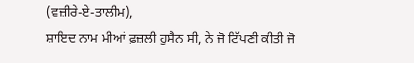(ਵਜ਼ੀਰੇ-ਏ-ਤਾਲੀਮ),
ਸ਼ਾਇਦ ਨਾਮ ਮੀਆਂ ਫ਼ਜ਼ਲੀ ਹੁਸੈਨ ਸੀ, ਨੇ ਜੋ ਟਿੱਪਣੀ ਕੀਤੀ ਜੋ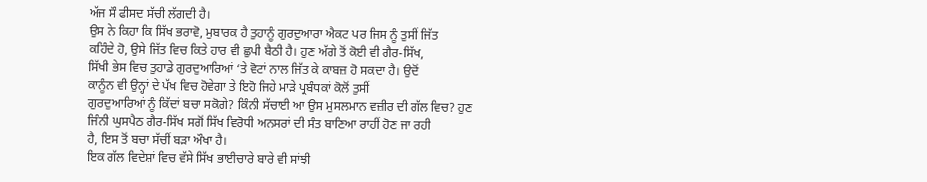ਅੱਜ ਸੌ ਫੀਸਦ ਸੱਚੀ ਲੱਗਦੀ ਹੈ।
ਉਸ ਨੇ ਕਿਹਾ ਕਿ ਸਿੱਖ ਭਰਾਵੋ, ਮੁਬਾਰਕ ਹੈ ਤੁਹਾਨੂੰ ਗੁਰਦੁਆਰਾ ਐਕਟ ਪਰ ਜਿਸ ਨੂੰ ਤੁਸੀਂ ਜਿੱਤ
ਕਹਿੰਦੇ ਹੋ, ਉਸੇ ਜਿੱਤ ਵਿਚ ਕਿਤੇ ਹਾਰ ਵੀ ਛੁਪੀ ਬੈਠੀ ਹੈ। ਹੁਣ ਅੱਗੇ ਤੋਂ ਕੋਈ ਵੀ ਗੈਰ-ਸਿੱਖ,
ਸਿੱਖੀ ਭੇਸ ਵਿਚ ਤੁਹਾਡੇ ਗੁਰਦੁਆਰਿਆਂ ‘ਤੇ ਵੋਟਾਂ ਨਾਲ ਜਿੱਤ ਕੇ ਕਾਬਜ਼ ਹੋ ਸਕਦਾ ਹੈ। ਉਦੋਂ
ਕਾਨੂੰਨ ਵੀ ਉਨ੍ਹਾਂ ਦੇ ਪੱਖ ਵਿਚ ਹੋਵੇਗਾ ਤੇ ਇਹੋ ਜਿਹੇ ਮਾੜੇ ਪ੍ਰਬੰਧਕਾਂ ਕੋਲੋਂ ਤੁਸੀਂ
ਗੁਰਦੁਆਰਿਆਂ ਨੂੰ ਕਿੱਦਾਂ ਬਚਾ ਸਕੋਗੇ? ਕਿੰਨੀ ਸੱਚਾਈ ਆ ਉਸ ਮੁਸਲਮਾਨ ਵਜ਼ੀਰ ਦੀ ਗੱਲ ਵਿਚ? ਹੁਣ
ਜਿੰਨੀ ਘੁਸਪੈਠ ਗੈਰ-ਸਿੱਖ ਸਗੋਂ ਸਿੱਖ ਵਿਰੋਧੀ ਅਨਸਰਾਂ ਦੀ ਸੰਤ ਬਾਣਿਆ ਰਾਹੀਂ ਹੋਣ ਜਾ ਰਹੀ
ਹੈ, ਇਸ ਤੋਂ ਬਚਾ ਸੱਚੀਂ ਬੜਾ ਔਖਾ ਹੈ।
ਇਕ ਗੱਲ ਵਿਦੇਸ਼ਾਂ ਵਿਚ ਵੱਸੇ ਸਿੱਖ ਭਾਈਚਾਰੇ ਬਾਰੇ ਵੀ ਸਾਂਝੀ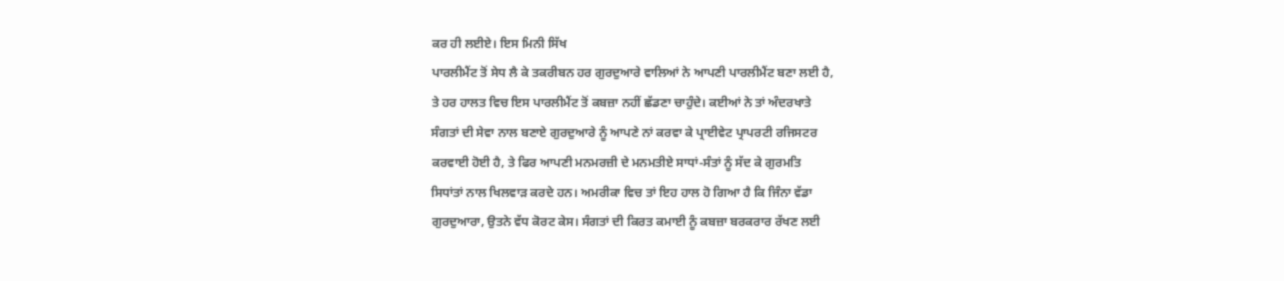ਕਰ ਹੀ ਲਈਏ। ਇਸ ਮਿਨੀ ਸਿੱਖ
ਪਾਰਲੀਮੈਂਟ ਤੋਂ ਸੇਧ ਲੈ ਕੇ ਤਕਰੀਬਨ ਹਰ ਗੁਰਦੁਆਰੇ ਵਾਲਿਆਂ ਨੇ ਆਪਣੀ ਪਾਰਲੀਮੈਂਟ ਬਣਾ ਲਈ ਹੈ,
ਤੇ ਹਰ ਹਾਲਤ ਵਿਚ ਇਸ ਪਾਰਲੀਮੈਂਟ ਤੋਂ ਕਬਜ਼ਾ ਨਹੀਂ ਛੱਡਣਾ ਚਾਹੁੰਦੇ। ਕਈਆਂ ਨੇ ਤਾਂ ਅੰਦਰਖਾਤੇ
ਸੰਗਤਾਂ ਦੀ ਸੇਵਾ ਨਾਲ ਬਣਾਏ ਗੁਰਦੁਆਰੇ ਨੂੰ ਆਪਣੇ ਨਾਂ ਕਰਵਾ ਕੇ ਪ੍ਰਾਈਵੇਟ ਪ੍ਰਾਪਰਟੀ ਰਜਿਸਟਰ
ਕਰਵਾਈ ਹੋਈ ਹੈ, ਤੇ ਫਿਰ ਆਪਣੀ ਮਨਮਰਜ਼ੀ ਦੇ ਮਨਮਤੀਏ ਸਾਧਾਂ-ਸੰਤਾਂ ਨੂੰ ਸੱਦ ਕੇ ਗੁਰਮਤਿ
ਸਿਧਾਂਤਾਂ ਨਾਲ ਖਿਲਵਾੜ ਕਰਦੇ ਹਨ। ਅਮਰੀਕਾ ਵਿਚ ਤਾਂ ਇਹ ਹਾਲ ਹੋ ਗਿਆ ਹੈ ਕਿ ਜਿੰਨਾ ਵੱਡਾ
ਗੁਰਦੁਆਰਾ, ਉਤਨੇ ਵੱਧ ਕੋਰਟ ਕੇਸ। ਸੰਗਤਾਂ ਦੀ ਕਿਰਤ ਕਮਾਈ ਨੂੰ ਕਬਜ਼ਾ ਬਰਕਰਾਰ ਰੱਖਣ ਲਈ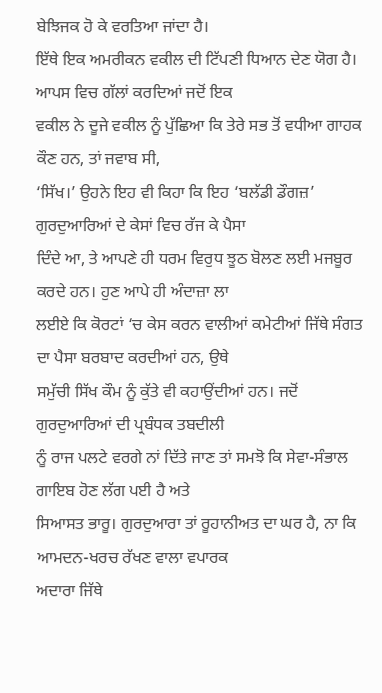ਬੇਝਿਜਕ ਹੋ ਕੇ ਵਰਤਿਆ ਜਾਂਦਾ ਹੈ।
ਇੱਥੇ ਇਕ ਅਮਰੀਕਨ ਵਕੀਲ ਦੀ ਟਿੱਪਣੀ ਧਿਆਨ ਦੇਣ ਯੋਗ ਹੈ। ਆਪਸ ਵਿਚ ਗੱਲਾਂ ਕਰਦਿਆਂ ਜਦੋਂ ਇਕ
ਵਕੀਲ ਨੇ ਦੂਜੇ ਵਕੀਲ ਨੂੰ ਪੁੱਛਿਆ ਕਿ ਤੇਰੇ ਸਭ ਤੋਂ ਵਧੀਆ ਗਾਹਕ ਕੌਣ ਹਨ, ਤਾਂ ਜਵਾਬ ਸੀ,
‘ਸਿੱਖ।’ ਉਹਨੇ ਇਹ ਵੀ ਕਿਹਾ ਕਿ ਇਹ ‘ਬਲੱਡੀ ਡੌਗਜ਼’ ਗੁਰਦੁਆਰਿਆਂ ਦੇ ਕੇਸਾਂ ਵਿਚ ਰੱਜ ਕੇ ਪੈਸਾ
ਦਿੰਦੇ ਆ, ਤੇ ਆਪਣੇ ਹੀ ਧਰਮ ਵਿਰੁਧ ਝੂਠ ਬੋਲਣ ਲਈ ਮਜਬੂਰ ਕਰਦੇ ਹਨ। ਹੁਣ ਆਪੇ ਹੀ ਅੰਦਾਜ਼ਾ ਲਾ
ਲਈਏ ਕਿ ਕੋਰਟਾਂ ‘ਚ ਕੇਸ ਕਰਨ ਵਾਲੀਆਂ ਕਮੇਟੀਆਂ ਜਿੱਥੇ ਸੰਗਤ ਦਾ ਪੈਸਾ ਬਰਬਾਦ ਕਰਦੀਆਂ ਹਨ, ਉਥੇ
ਸਮੁੱਚੀ ਸਿੱਖ ਕੌਮ ਨੂੰ ਕੁੱਤੇ ਵੀ ਕਹਾਉਂਦੀਆਂ ਹਨ। ਜਦੋਂ ਗੁਰਦੁਆਰਿਆਂ ਦੀ ਪ੍ਰਬੰਧਕ ਤਬਦੀਲੀ
ਨੂੰ ਰਾਜ ਪਲਟੇ ਵਰਗੇ ਨਾਂ ਦਿੱਤੇ ਜਾਣ ਤਾਂ ਸਮਝੋ ਕਿ ਸੇਵਾ-ਸੰਭਾਲ ਗਾਇਬ ਹੋਣ ਲੱਗ ਪਈ ਹੈ ਅਤੇ
ਸਿਆਸਤ ਭਾਰੂ। ਗੁਰਦੁਆਰਾ ਤਾਂ ਰੂਹਾਨੀਅਤ ਦਾ ਘਰ ਹੈ, ਨਾ ਕਿ ਆਮਦਨ-ਖਰਚ ਰੱਖਣ ਵਾਲਾ ਵਪਾਰਕ
ਅਦਾਰਾ ਜਿੱਥੇ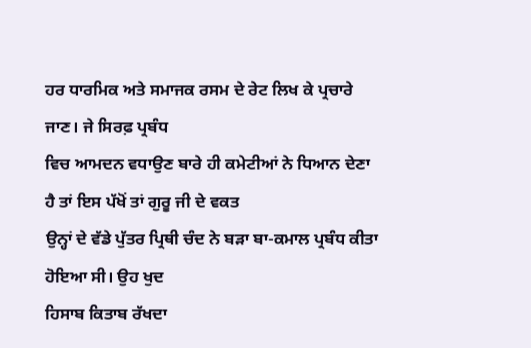ਹਰ ਧਾਰਮਿਕ ਅਤੇ ਸਮਾਜਕ ਰਸਮ ਦੇ ਰੇਟ ਲਿਖ ਕੇ ਪ੍ਰਚਾਰੇ ਜਾਣ। ਜੇ ਸਿਰਫ਼ ਪ੍ਰਬੰਧ
ਵਿਚ ਆਮਦਨ ਵਧਾਉਣ ਬਾਰੇ ਹੀ ਕਮੇਟੀਆਂ ਨੇ ਧਿਆਨ ਦੇਣਾ ਹੈ ਤਾਂ ਇਸ ਪੱਖੋਂ ਤਾਂ ਗੁਰੂ ਜੀ ਦੇ ਵਕਤ
ਉਨ੍ਹਾਂ ਦੇ ਵੱਡੇ ਪੁੱਤਰ ਪ੍ਰਿਥੀ ਚੰਦ ਨੇ ਬੜਾ ਬਾ-ਕਮਾਲ ਪ੍ਰਬੰਧ ਕੀਤਾ ਹੋਇਆ ਸੀ। ਉਹ ਖੁਦ
ਹਿਸਾਬ ਕਿਤਾਬ ਰੱਖਦਾ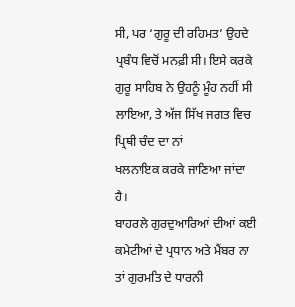ਸੀ, ਪਰ ‘ਗੁਰੂ ਦੀ ਰਹਿਮਤ’ ਉਹਦੇ ਪ੍ਰਬੰਧ ਵਿਚੋਂ ਮਨਫ਼ੀ ਸੀ। ਇਸੇ ਕਰਕੇ
ਗੁਰੂ ਸਾਹਿਬ ਨੇ ਉਹਨੂੰ ਮੂੰਹ ਨਹੀਂ ਸੀ ਲਾਇਆ, ਤੇ ਅੱਜ ਸਿੱਖ ਜਗਤ ਵਿਚ ਪ੍ਰਿਥੀ ਚੰਦ ਦਾ ਨਾਂ
ਖਲਨਾਇਕ ਕਰਕੇ ਜਾਣਿਆ ਜਾਂਦਾ ਹੈ।
ਬਾਹਰਲੇ ਗੁਰਦੁਆਰਿਆਂ ਦੀਆਂ ਕਈ ਕਮੇਟੀਆਂ ਦੇ ਪ੍ਰਧਾਨ ਅਤੇ ਮੈਂਬਰ ਨਾ ਤਾਂ ਗੁਰਮਤਿ ਦੇ ਧਾਰਨੀ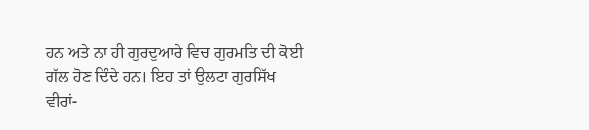ਹਨ ਅਤੇ ਨਾ ਹੀ ਗੁਰਦੁਆਰੇ ਵਿਚ ਗੁਰਮਤਿ ਦੀ ਕੋਈ ਗੱਲ ਹੋਣ ਦਿੰਦੇ ਹਨ। ਇਹ ਤਾਂ ਉਲਟਾ ਗੁਰਸਿੱਖ
ਵੀਰਾਂ-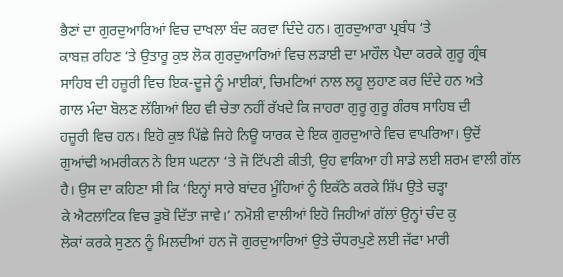ਭੈਣਾਂ ਦਾ ਗੁਰਦੁਆਰਿਆਂ ਵਿਚ ਦਾਖਲਾ ਬੰਦ ਕਰਵਾ ਦਿੰਦੇ ਹਨ। ਗੁਰਦੁਆਰਾ ਪ੍ਰਬੰਧ ‘ਤੇ
ਕਾਬਜ਼ ਰਹਿਣ ‘ਤੇ ਉਤਾਰੂ ਕੁਝ ਲੋਕ ਗੁਰਦੁਆਰਿਆਂ ਵਿਚ ਲੜਾਈ ਦਾ ਮਾਹੌਲ ਪੈਦਾ ਕਰਕੇ ਗੁਰੂ ਗ੍ਰੰਥ
ਸਾਹਿਬ ਦੀ ਹਜ਼ੂਰੀ ਵਿਚ ਇਕ-ਦੂਜੇ ਨੂੰ ਮਾਈਕਾਂ, ਚਿਮਟਿਆਂ ਨਾਲ ਲਹੂ ਲੁਹਾਣ ਕਰ ਦਿੰਦੇ ਹਨ ਅਤੇ
ਗਾਲ ਮੰਦਾ ਬੋਲਣ ਲੱਗਿਆਂ ਇਹ ਵੀ ਚੇਤਾ ਨਹੀਂ ਰੱਖਦੇ ਕਿ ਜਾਹਰਾ ਗੁਰੂ ਗੁਰੂ ਗੰਰਥ ਸਾਹਿਬ ਦੀ
ਹਜ਼ੂਰੀ ਵਿਚ ਹਨ। ਇਹੋ ਕੁਝ ਪਿੱਛੇ ਜਿਹੇ ਨਿਊ ਯਾਰਕ ਦੇ ਇਕ ਗੁਰਦੁਆਰੇ ਵਿਚ ਵਾਪਰਿਆ। ਉਦੋਂ
ਗੁਆਂਢੀ ਅਮਰੀਕਨ ਨੇ ਇਸ ਘਟਨਾ ‘ਤੇ ਜੋ ਟਿੱਪਣੀ ਕੀਤੀ, ਉਹ ਵਾਕਿਆ ਹੀ ਸਾਡੇ ਲਈ ਸ਼ਰਮ ਵਾਲੀ ਗੱਲ
ਹੈ। ਉਸ ਦਾ ਕਹਿਣਾ ਸੀ ਕਿ ‘ਇਨ੍ਹਾਂ ਸਾਰੇ ਬਾਂਦਰ ਮੂੰਹਿਆਂ ਨੂੰ ਇਕੱਠੇ ਕਰਕੇ ਸ਼ਿੱਪ ਉਤੇ ਚੜ੍ਹਾ
ਕੇ ਐਟਲਾਂਟਿਕ ਵਿਚ ਡੁਬੋ ਦਿੱਤਾ ਜਾਵੇ।’ ਨਮੋਸ਼ੀ ਵਾਲੀਆਂ ਇਹੋ ਜਿਹੀਆਂ ਗੱਲਾਂ ਉਨ੍ਹਾਂ ਚੰਦ ਕੁ
ਲੋਕਾਂ ਕਰਕੇ ਸੁਣਨ ਨੂੰ ਮਿਲਦੀਆਂ ਹਨ ਜੋ ਗੁਰਦੁਆਰਿਆਂ ਉਤੇ ਚੌਧਰਪੁਣੇ ਲਈ ਜੱਫਾ ਮਾਰੀ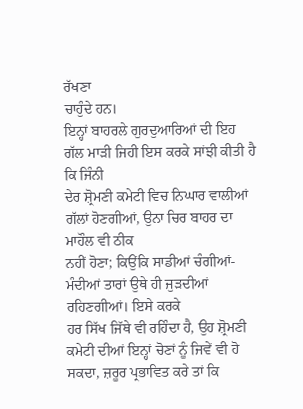ਰੱਖਣਾ
ਚਾਹੁੰਦੇ ਹਨ।
ਇਨ੍ਹਾਂ ਬਾਹਰਲੇ ਗੁਰਦੁਆਰਿਆਂ ਦੀ ਇਹ ਗੱਲ ਮਾੜੀ ਜਿਹੀ ਇਸ ਕਰਕੇ ਸਾਂਝੀ ਕੀਤੀ ਹੈ ਕਿ ਜਿੰਨੀ
ਦੇਰ ਸ਼੍ਰੋਮਣੀ ਕਮੇਟੀ ਵਿਚ ਨਿਘਾਰ ਵਾਲੀਆਂ ਗੱਲਾਂ ਹੋਣਗੀਆਂ, ਉਨਾ ਚਿਰ ਬਾਹਰ ਦਾ ਮਾਹੌਲ ਵੀ ਠੀਕ
ਨਹੀਂ ਹੋਣਾ; ਕਿਉਂਕਿ ਸਾਡੀਆਂ ਚੰਗੀਆਂ-ਮੰਦੀਆਂ ਤਾਰਾਂ ਉਥੇ ਹੀ ਜੁੜਦੀਆਂ ਰਹਿਣਗੀਆਂ। ਇਸੇ ਕਰਕੇ
ਹਰ ਸਿੱਖ ਜਿੱਥੇ ਵੀ ਰਹਿੰਦਾ ਹੈ, ਉਹ ਸ਼੍ਰੋਮਣੀ ਕਮੇਟੀ ਦੀਆਂ ਇਨ੍ਹਾਂ ਚੋਣਾਂ ਨੂੰ ਜਿਵੇਂ ਵੀ ਹੋ
ਸਕਦਾ, ਜ਼ਰੂਰ ਪ੍ਰਭਾਵਿਤ ਕਰੇ ਤਾਂ ਕਿ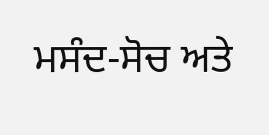ਮਸੰਦ-ਸੋਚ ਅਤੇ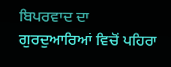ਬਿਪਰਵਾਦ ਦਾ ਗੁਰਦੁਆਰਿਆਂ ਵਿਚੋਂ ਪਹਿਰਾ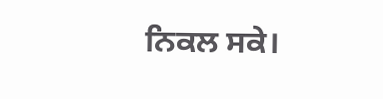ਨਿਕਲ ਸਕੇ।